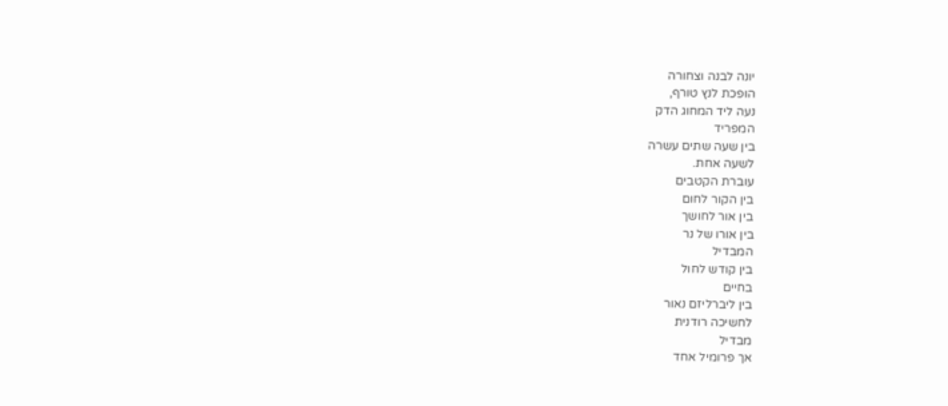יונה לבנה וצחורה
הופכת לנץ טורף,
נעה ליד המחוג הדק
המפריד
בין שעה שתים עשרה
לשעה אחת.
עוברת הקטבים
בין הקור לחום
בין אור לחושך
בין אורו של נר
המבדיל
בין קודש לחול
בחיים
בין ליברליזם נאור
לחשיכה רודנית
מבדיל
אך פרומיל אחד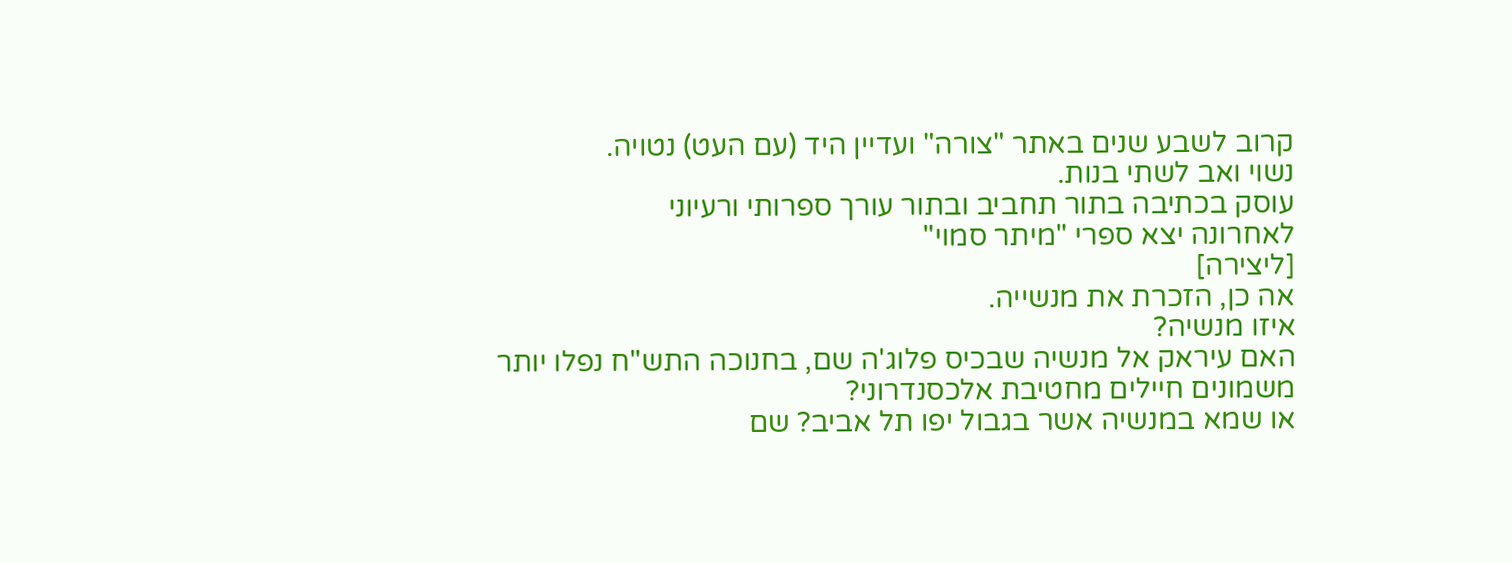קרוב לשבע שנים באתר "צורה" ועדיין היד (עם העט) נטויה.
נשוי ואב לשתי בנות.
עוסק בכתיבה בתור תחביב ובתור עורך ספרותי ורעיוני
לאחרונה יצא ספרי "מיתר סמוי"
[ליצירה]
אה כן, הזכרת את מנשייה.
איזו מנשיה?
האם עיראק אל מנשיה שבכיס פלוג'ה שם, בחנוכה התש"ח נפלו יותר משמונים חיילים מחטיבת אלכסנדרוני?
או שמא במנשיה אשר בגבול יפו תל אביב? שם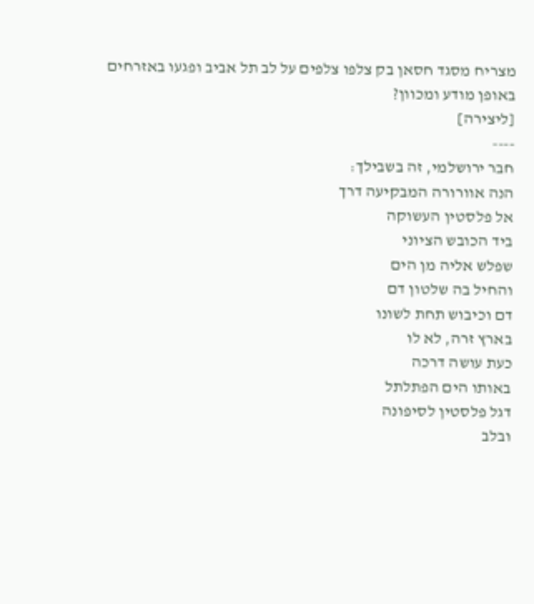מצריח מסגד חסאן בק צלפו צלפים על לב תל אביב ופגעו באזרחים באופן מודע ומכוון?
[ליצירה]
----
חבר ירושלמי, זה בשבילך:
הנה אוורורה המבקיעה דרך
אל פלסטין העשוקה
ביד הכובש הציוני
שפלש אליה מן הים
והחיל בה שלטון דם
דם וכיבוש תחת לשונו
בארץ זרה, לא לו
כעת עושה דרכה
באותו הים הפתלתל
דגל פלסטין לסיפונה
ובלב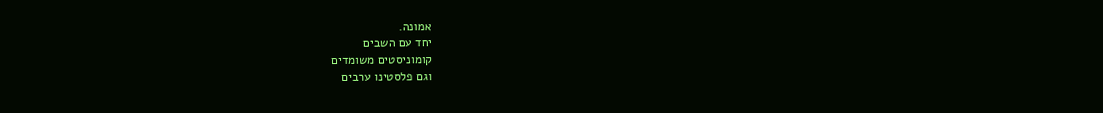אמונה.
יחד עם השבים
קומוניסטים משומדים
וגם פלסטינו ערבים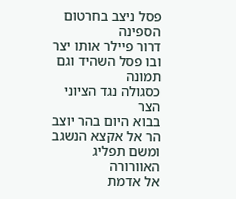פסל ניצב בחרטום הספינה
דרור פיילר אותו יצר
ובו פסל השהיד וגם תמונה
כסגולה נגד הציוני הצר
בבוא היום בהר יוצב
הר אל אקצא הנשגב
ומשם תפליג האוורורה
אל אדמת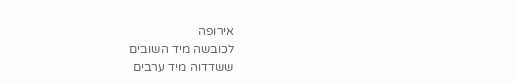אירופה
לכובשה מיד השובים
ששדדוה מיד ערבים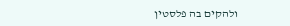ולהקים בה פלסטין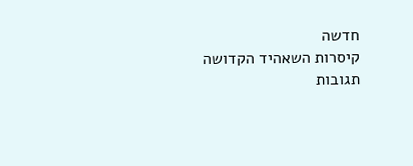חדשה
קיסרות השאהיד הקדושה
תגובות